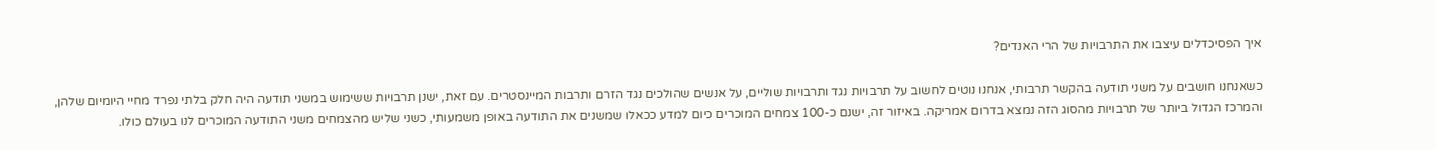איך הפסיכדלים עיצבו את התרבויות של הרי האנדים?

כשאנחנו חושבים על משני תודעה בהקשר תרבותי, אנחנו נוטים לחשוב על תרבויות נגד ותרבויות שוליים, על אנשים שהולכים נגד הזרם ותרבות המיינסטרים. עם זאת, ישנן תרבויות ששימוש במשני תודעה היה חלק בלתי נפרד מחיי היומיום שלהן, והמרכז הגדול ביותר של תרבויות מהסוג הזה נמצא בדרום אמריקה. באיזור זה, ישנם כ-100 צמחים המוכרים כיום למדע ככאלו שמשנים את התודעה באופן משמעותי, כשני שליש מהצמחים משני התודעה המוכרים לנו בעולם כולו.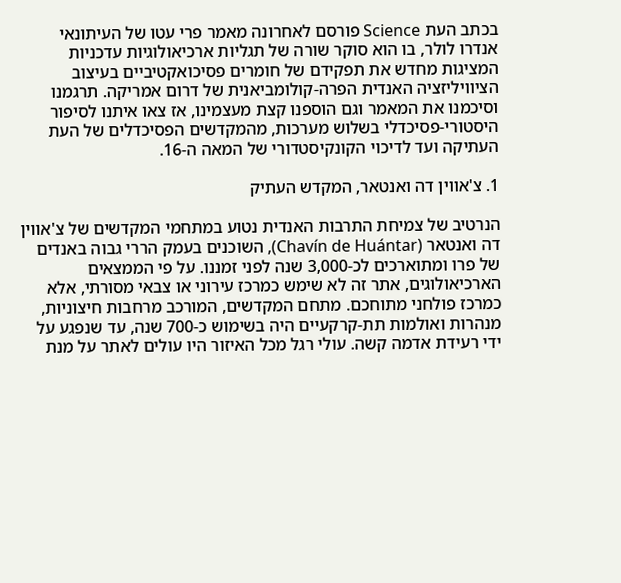בכתב העת Science פורסם לאחרונה מאמר פרי עטו של העיתונאי אנדרו לולר, בו הוא סוקר שורה של תגליות ארכיאולוגיות עדכניות המציגות מחדש את תפקידם של חומרים פסיכואקטיביים בעיצוב הציוויליזציה האנדית הפרה-קולומביאנית של דרום אמריקה. תרגמנו וסיכמנו את המאמר וגם הוספנו קצת מעצמינו, אז צאו איתנו לסיפור היסטורי-פסיכדלי בשלוש מערכות, מהמקדשים הפסיכדלים של העת העתיקה ועד לדיכוי הקונקיסטדורי של המאה ה-16.

1. צ'אווין דה ואנטאר, המקדש העתיק

הנרטיב של צמיחת התרבות האנדית נטוע במתחמי המקדשים של צ'אווין דה ואנטאר (Chavín de Huántar), השוכנים בעמק הררי גבוה באנדים של פרו ומתוארכים לכ-3,000 שנה לפני זמננו. על פי הממצאים הארכיאולוגים, אתר זה לא שימש כמרכז עירוני או צבאי מסורתי, אלא כמרכז פולחני מתוחכם. מתחם המקדשים, המורכב מרחבות חיצוניות, מנהרות ואולמות תת-קרקעיים היה בשימוש כ-700 שנה, עד שנפגע על ידי רעידת אדמה קשה. עולי רגל מכל האיזור היו עולים לאתר על מנת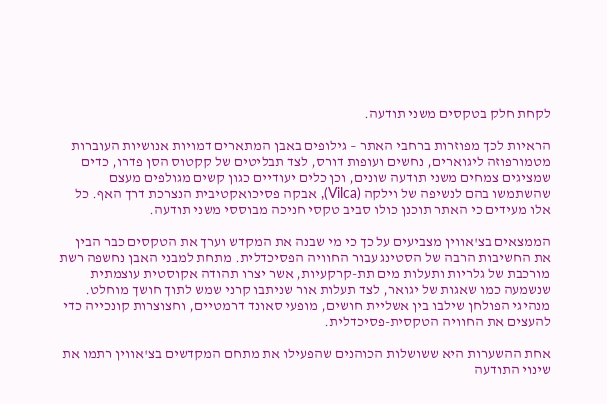לקחת חלק בטקסים משני תודעה.

הראיות לכך מפוזרות ברחבי האתר – גילופים באבן המתארים דמויות אנושיות העוברות מטמורפוזה ליגוארים, נחשים ועופות דורס, לצד תבליטים של קקטוס הסן פדרו, כדים שמציגים צמחים משני תודעה שונים, וכן כלים יעודיים כגון קשים מגולפים מעצם שהשתמשו בהם לנשיפה של וילקה (Vilca), אבקה פסיכואקטיבית הנצרכת דרך האף. כל אלו מעידים כי האתר תוכנן כולו סביב טקסי חניכה מבוססי משני תודעה.

הממצאים בצ'אווין מצביעים על כך כי מי שבנה את המקדש וערך את הטקסים כבר הבין את החשיבות הרבה של הסטינג עבור החוויה הפסיכדלית. מתחת למבני האבן נחשפה רשת מורכבת של גלריות ותעלות מים תת-קרקעיות, אשר יצרו תהודה אקוסטית עוצמתית שנשמעה כמו שאגות של יגואר, לצד תעלות אור שניתבו קרני שמש לתוך חושך מוחלט. מנהיגי הפולחן שילבו בין אשליית חושים, מופעי סאונד דרמטיים, וחצוצרות קונכייה כדי להעצים את החוויה הטקסית-פסיכדלית.

אחת ההשערות היא ששושלות הכוהנים שהפעילו את מתחם המקדשים בצ'אווין רתמו את שינוי התודעה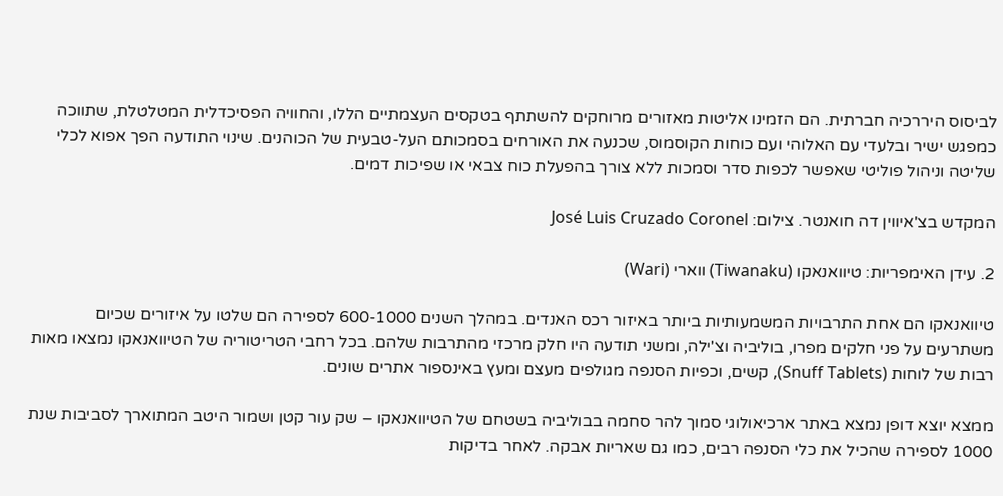לביסוס היררכיה חברתית. הם הזמינו אליטות מאזורים מרוחקים להשתתף בטקסים העצמתיים הללו, והחוויה הפסיכדלית המטלטלת, שתווכה כמפגש ישיר ובלעדי עם האלוהי ועם כוחות הקוסמוס, שכנעה את האורחים בסמכותם העל-טבעית של הכוהנים. שינוי התודעה הפך אפוא לכלי שליטה וניהול פוליטי שאפשר לכפות סדר וסמכות ללא צורך בהפעלת כוח צבאי או שפיכות דמים.

המקדש בצ'איווין דה חואנטר. צילום: José Luis Cruzado Coronel

2. עידן האימפריות: טיוואנאקו (Tiwanaku) ווארי (Wari)

טיוואנאקו הם אחת התרבויות המשמעותיות ביותר באיזור רכס האנדים. במהלך השנים 600-1000 לספירה הם שלטו על איזורים שכיום משתרעים על פני חלקים מפרו, בוליביה וצ'ילה, ומשני תודעה היו חלק מרכזי מהתרבות שלהם. בכל רחבי הטריטוריה של הטיוואנאקו נמצאו מאות רבות של לוחות (Snuff Tablets), קשים, וכפיות הסנפה מגולפים מעצם ומעץ באינספור אתרים שונים.

ממצא יוצא דופן נמצא באתר ארכיאולוגי סמוך להר סחמה בבוליביה בשטחם של הטיוואנאקו – שק עור קטן ושמור היטב המתוארך לסביבות שנת 1000 לספירה שהכיל את כלי הסנפה רבים, כמו גם שאריות אבקה. לאחר בדיקות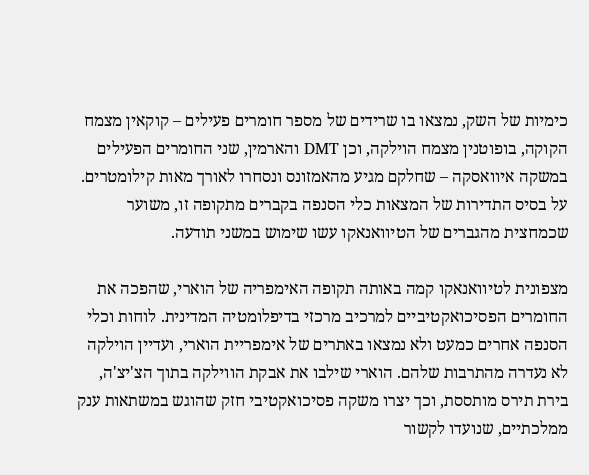כימיות של השק, נמצאו בו שרידים של מספר חומרים פעילים – קוקאין מצמח הקוקה, בופוטנין מצמח הוילקה, וכן DMT והארמין, שני החומרים הפעילים במשקה איוואסקה – שחלקם מגיע מהאמזונס ונסחרו לאורך מאות קילומטרים. על בסיס התדירות של המצאות כלי הסנפה בקברים מתקופה זו, משוער שכמחצית מהגברים של הטיוואנאקו עשו שימוש במשני תודעה.

מצפונית לטיוואנאקו קמה באותה תקופה האימפריה של הוארי, שהפכה את החומרים הפסיכואקטיביים למרכיב מרכזי בדיפלומטיה המדינית. לוחות וכלי הסנפה אחרים כמעט ולא נמצאו באתרים של אימפריית הוארי, ועדיין הוילקה לא נעדרה מהתרבות שלהם. הוארי שילבו את אבקת הווילקה בתוך הצ'יצ'ה, בירת תירס מותססת, וכך יצרו משקה פסיכואקטיבי חזק שהוגש במשתאות ענק ממלכתיים, שנועדו לקשור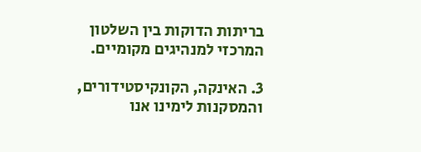בריתות הדוקות בין השלטון המרכזי למנהיגים מקומיים.

3. האינקה, הקונקיסטידורים, והמסקנות לימינו אנו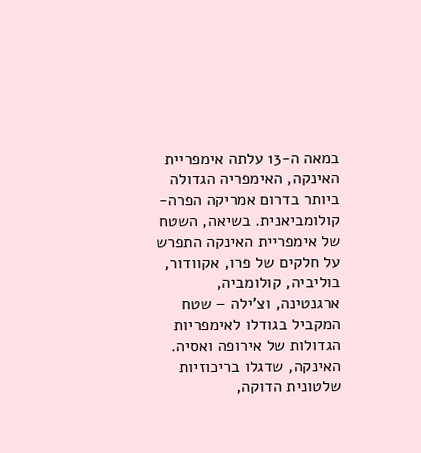במאה ה-13 עלתה אימפריית האינקה, האימפריה הגדולה ביותר בדרום אמריקה הפרה-קולומביאנית. בשיאה, השטח של אימפריית האינקה התפרש על חלקים של פרו, אקוודור, בוליביה, קולומביה, ארגנטינה, וצ'ילה – שטח המקביל בגודלו לאימפריות הגדולות של אירופה ואסיה. האינקה, שדגלו בריכוזיות שלטונית הדוקה,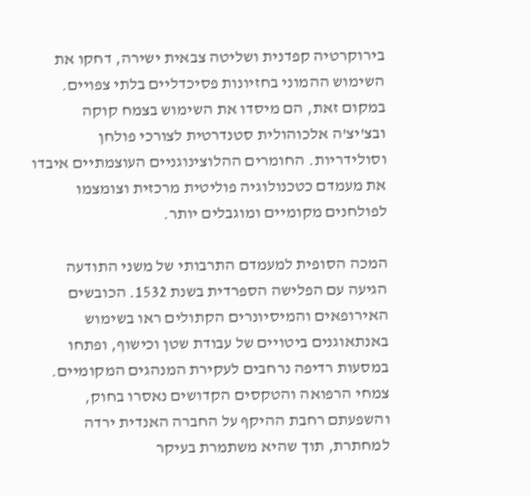בירוקרטיה קפדנית ושליטה צבאית ישירה, דחקו את השימוש ההמוני בחזיונות פסיכדליים בלתי צפויים. במקום זאת, הם מיסדו את השימוש בצמח קוקה ובצ'יצ'ה אלכוהולית סטנדרטית לצורכי פולחן וסולידריות. החומרים ההלוצינוגניים העוצמתיים איבדו את מעמדם כטכנולוגיה פוליטית מרכזית וצומצמו לפולחנים מקומיים ומוגבלים יותר.

המכה הסופית למעמדם התרבותי של משני התודעה הגיעה עם הפלישה הספרדית בשנת 1532. הכובשים האירופאים והמיסיונרים הקתולים ראו בשימוש באנתאוגנים ביטויים של עבודת שטן וכישוף, ופתחו במסעות רדיפה נרחבים לעקירת המנהגים המקומיים. צמחי הרפואה והטקסים הקדושים נאסרו בחוק, והשפעתם רחבת ההיקף על החברה האנדית ירדה למחתרת, תוך שהיא משתמרת בעיקר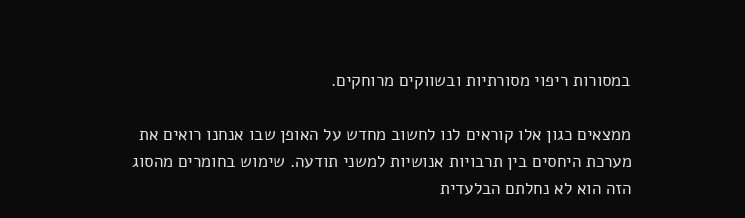במסורות ריפוי מסורתיות ובשווקים מרוחקים.

ממצאים כגון אלו קוראים לנו לחשוב מחדש על האופן שבו אנחנו רואים את מערכת היחסים בין תרבויות אנושיות למשני תודעה. שימוש בחומרים מהסוג הזה הוא לא נחלתם הבלעדית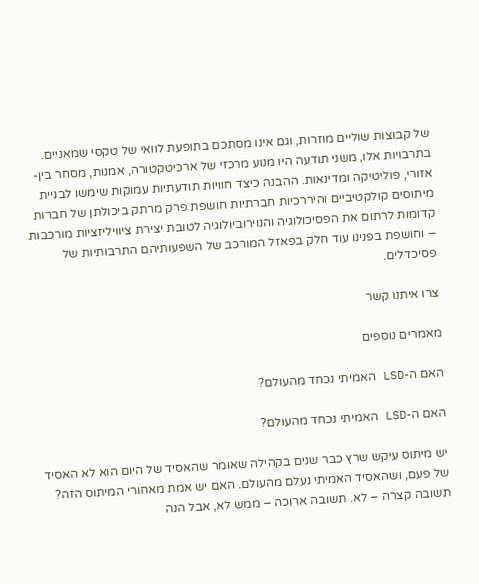של קבוצות שוליים מוזרות, וגם אינו מסתכם בתופעת לוואי של טקסי שמאניים. בתרבויות אלו, משני תודעה היו מנוע מרכזי של ארכיטקטורה, אמנות, מסחר בין-אזורי, פוליטיקה ומדינאות. ההבנה כיצד חוויות תודעתיות עמוקות שימשו לבניית מיתוסים קולקטיביים והיררכיות חברתיות חושפת פרק מרתק ביכולתן של חברות קדומות לרתום את הפסיכולוגיה והנוירוביולוגיה לטובת יצירת ציוויליזציות מורכבות – וחושפת בפנינו עוד חלק בפאזל המורכב של השפעותיהם התרבותיות של פסיכדלים.

צרו איתנו קשר

מאמרים נוספים

האם ה-LSD האמיתי נכחד מהעולם?

האם ה-LSD האמיתי נכחד מהעולם?

יש מיתוס עיקש שרץ כבר שנים בקהילה שאומר שהאסיד של היום הוא לא האסיד של פעם, ושהאסיד האמיתי נעלם מהעולם. האם יש אמת מאחורי המיתוס הזה? תשובה קצרה – לא. תשובה ארוכה – ממש לא, אבל הנה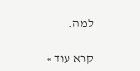למה.

קרא עוד »